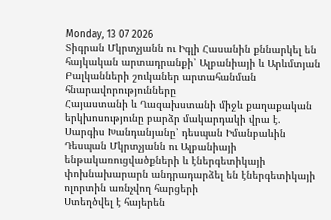Monday, 13 07 2026
Տիգրան Մկրտչյանն ու Իգլի Հասանին քննարկել են հայկական արտադրանքի՝ Ալբանիայի և Արևմտյան Բալկանների շուկաներ արտահանման հնարավորությունները
Հայաստանի և Ղազախստանի միջև քաղաքական երկխոսությունը բարձր մակարդակի վրա է. Սարգիս Խանդանյանը՝ դեսպան Իմանբաևին
Դեսպան Մկրտչյանն ու Ալբանիայի ենթակառուցվածքների և էներգետիկայի փոխնախարարն անդրադարձել են էներգետիկայի ոլորտին առնչվող հարցերի
Ստեղծվել է հայերեն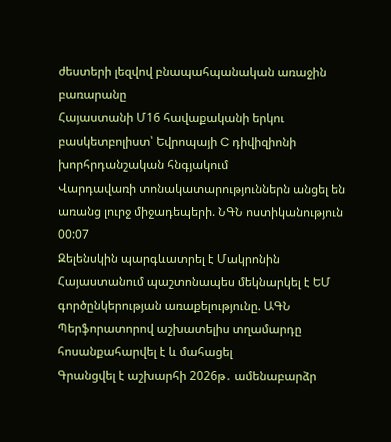ժեստերի լեզվով բնապահպանական առաջին բառարանը
Հայաստանի Մ16 հավաքականի երկու բասկետբոլիստ՝ Եվրոպայի C դիվիզիոնի խորհրդանշական հնգյակում
Վարդավառի տոնակատարություններն անցել են առանց լուրջ միջադեպերի. ՆԳՆ ոստիկանություն
00:07
Զելենսկին պարգևատրել է Մակրոնին
Հայաստանում պաշտոնապես մեկնարկել է ԵՄ գործընկերության առաքելությունը. ԱԳՆ
Պերֆորատորով աշխատելիս տղամարդը հոսանքահարվել է և մահացել
Գրանցվել է աշխարհի 2026թ․ ամենաբարձր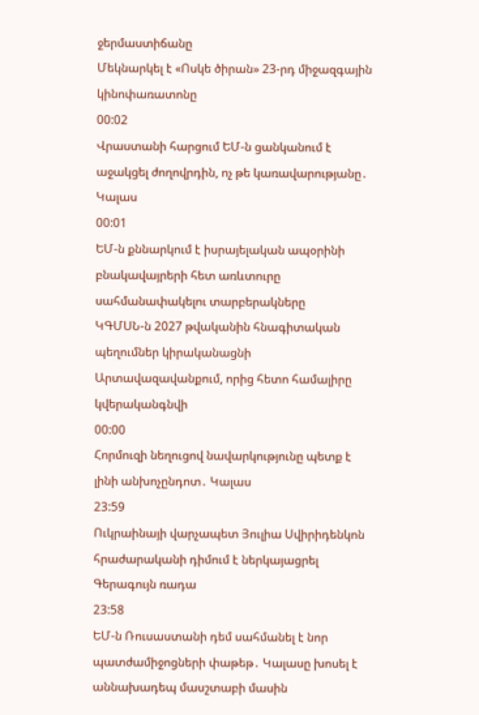ջերմաստիճանը
Մեկնարկել է «Ոսկե ծիրան» 23-րդ միջազգային կինոփառատոնը
00:02
Վրաստանի հարցում ԵՄ-ն ցանկանում է աջակցել ժողովրդին, ոչ թե կառավարությանը․ Կալաս
00:01
ԵՄ-ն քննարկում է իսրայելական ապօրինի բնակավայրերի հետ առևտուրը սահմանափակելու տարբերակները
ԿԳՄՍՆ-ն 2027 թվականին հնագիտական պեղումներ կիրականացնի Արտավազավանքում, որից հետո համալիրը կվերականգնվի
00:00
Հորմուզի նեղուցով նավարկությունը պետք է լինի անխոչընդոտ․ Կալաս
23:59
Ուկրաինայի վարչապետ Յուլիա Սվիրիդենկոն հրաժարականի դիմում է ներկայացրել Գերագույն ռադա
23:58
ԵՄ-ն Ռուսաստանի դեմ սահմանել է նոր պատժամիջոցների փաթեթ․ Կալասը խոսել է աննախադեպ մասշտաբի մասին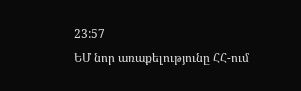23:57
ԵՄ նոր առաքելությունը ՀՀ-ում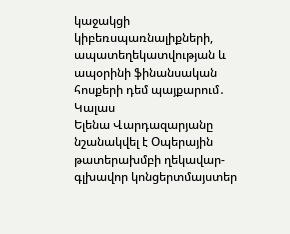կաջակցի կիբեռսպառնալիքների, ապատեղեկատվության և ապօրինի ֆինանսական հոսքերի դեմ պայքարում․ Կալաս
Ելենա Վարդազարյանը նշանակվել է Օպերային թատերախմբի ղեկավար-գլխավոր կոնցերտմայստեր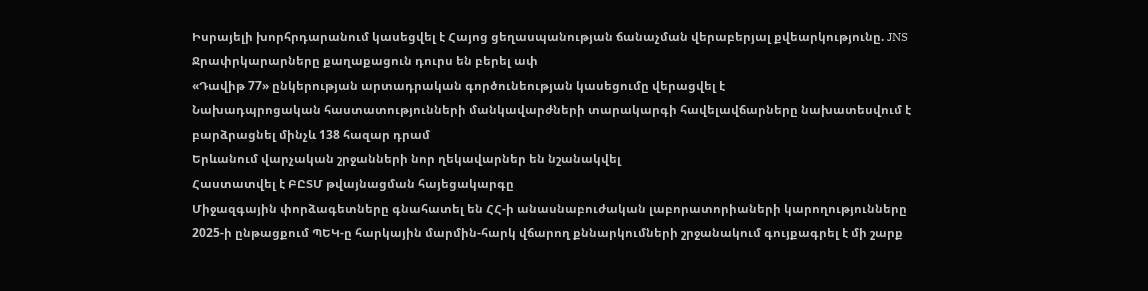Իսրայելի խորհրդարանում կասեցվել է Հայոց ցեղասպանության ճանաչման վերաբերյալ քվեարկությունը. JNS
Ջրափրկարարները քաղաքացուն դուրս են բերել ափ
«Դավիթ 77» ընկերության արտադրական գործունեության կասեցումը վերացվել է
Նախադպրոցական հաստատությունների մանկավարժների տարակարգի հավելավճարները նախատեսվում է բարձրացնել մինչև 138 հազար դրամ
Երևանում վարչական շրջանների նոր ղեկավարներ են նշանակվել
Հաստատվել է ԲԸՏՄ թվայնացման հայեցակարգը
Միջազգային փորձագետները գնահատել են ՀՀ-ի անասնաբուժական լաբորատորիաների կարողությունները
2025-ի ընթացքում ՊԵԿ-ը հարկային մարմին-հարկ վճարող քննարկումների շրջանակում գույքագրել է մի շարք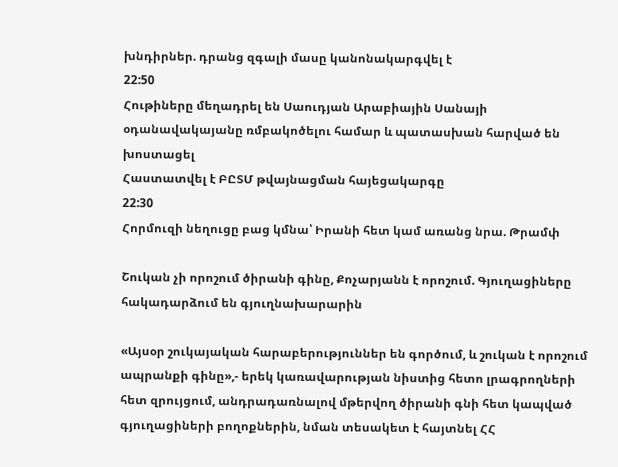խնդիրներ. դրանց զգալի մասը կանոնակարգվել է
22:50
Հութիները մեղադրել են Սաուդյան Արաբիային Սանայի օդանավակայանը ռմբակոծելու համար և պատասխան հարված են խոստացել
Հաստատվել է ԲԸՏՄ թվայնացման հայեցակարգը
22:30
Հորմուզի նեղուցը բաց կմնա՝ Իրանի հետ կամ առանց նրա. Թրամփ

Շուկան չի որոշում ծիրանի գինը, Քոչարյանն է որոշում. Գյուղացիները հակադարձում են գյուղնախարարին

«Այսօր շուկայական հարաբերություններ են գործում, և շուկան է որոշում ապրանքի գինը»,- երեկ կառավարության նիստից հետո լրագրողների հետ զրույցում, անդրադառնալով մթերվող ծիրանի գնի հետ կապված գյուղացիների բողոքներին, նման տեսակետ է հայտնել ՀՀ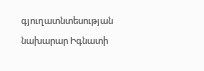գյուղատնտեսության նախարար Իգնատի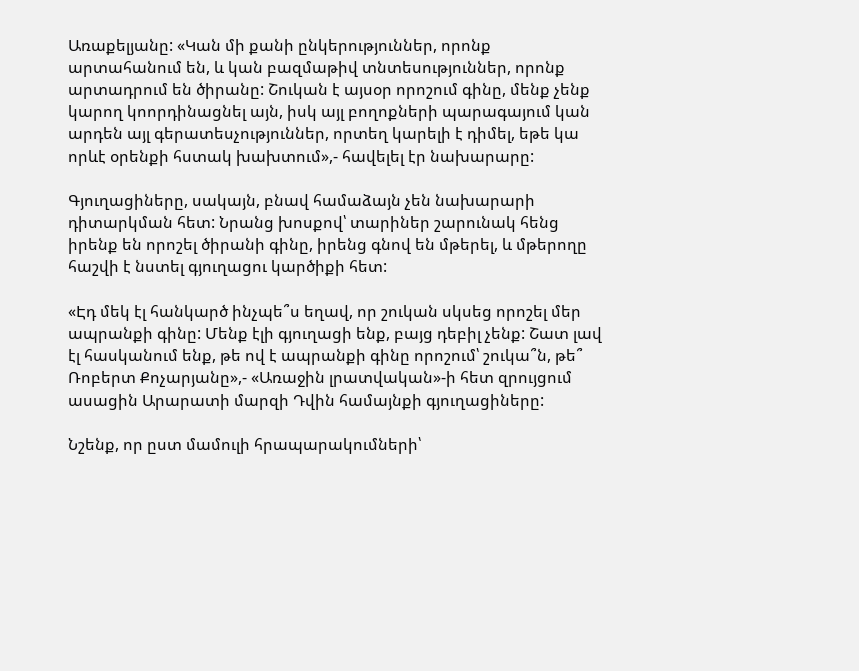Առաքելյանը: «Կան մի քանի ընկերություններ, որոնք արտահանում են, և կան բազմաթիվ տնտեսություններ, որոնք արտադրում են ծիրանը: Շուկան է այսօր որոշում գինը, մենք չենք կարող կոորդինացնել այն, իսկ այլ բողոքների պարագայում կան արդեն այլ գերատեսչություններ, որտեղ կարելի է դիմել, եթե կա որևէ օրենքի հստակ խախտում»,- հավելել էր նախարարը:

Գյուղացիները, սակայն, բնավ համաձայն չեն նախարարի դիտարկման հետ: Նրանց խոսքով՝ տարիներ շարունակ հենց իրենք են որոշել ծիրանի գինը, իրենց գնով են մթերել, և մթերողը հաշվի է նստել գյուղացու կարծիքի հետ:

«Էդ մեկ էլ հանկարծ ինչպե՞ս եղավ, որ շուկան սկսեց որոշել մեր ապրանքի գինը: Մենք էլի գյուղացի ենք, բայց դեբիլ չենք: Շատ լավ էլ հասկանում ենք, թե ով է ապրանքի գինը որոշում՝ շուկա՞ն, թե՞ Ռոբերտ Քոչարյանը»,- «Առաջին լրատվական»-ի հետ զրույցում ասացին Արարատի մարզի Դվին համայնքի գյուղացիները:

Նշենք, որ ըստ մամուլի հրապարակումների՝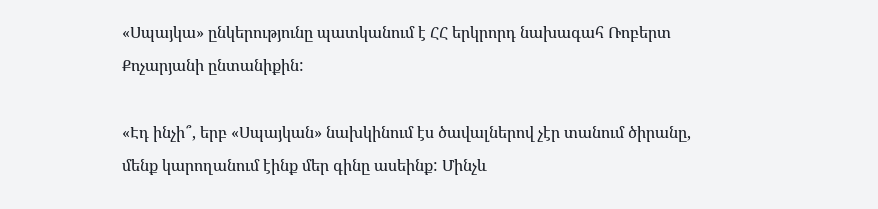«Սպայկա» ընկերությունը պատկանում է ՀՀ երկրորդ նախագահ Ռոբերտ Քոչարյանի ընտանիքին:

«Էդ ինչի՞, երբ «Սպայկան» նախկինում էս ծավալներով չէր տանում ծիրանը, մենք կարողանում էինք մեր գինը ասեինք: Մինչև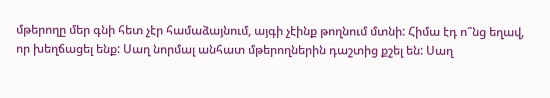մթերողը մեր գնի հետ չէր համաձայնում, այգի չէինք թողնում մտնի: Հիմա էդ ո՞նց եղավ, որ խեղճացել ենք: Սաղ նորմալ անհատ մթերողներին դաշտից քշել են: Սաղ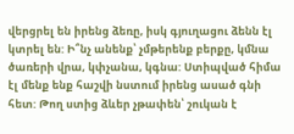վերցրել են իրենց ձեռը, իսկ գյուղացու ձենն էլ կտրել են: Ի՞նչ անենք՝ չմթերենք բերքը, կմնա ծառերի վրա, կփչանա, կգնա: Ստիպված հիմա էլ մենք ենք հաշվի նստում իրենց ասած գնի հետ: Թող ստից ձևեր չթափեն՝ շուկան է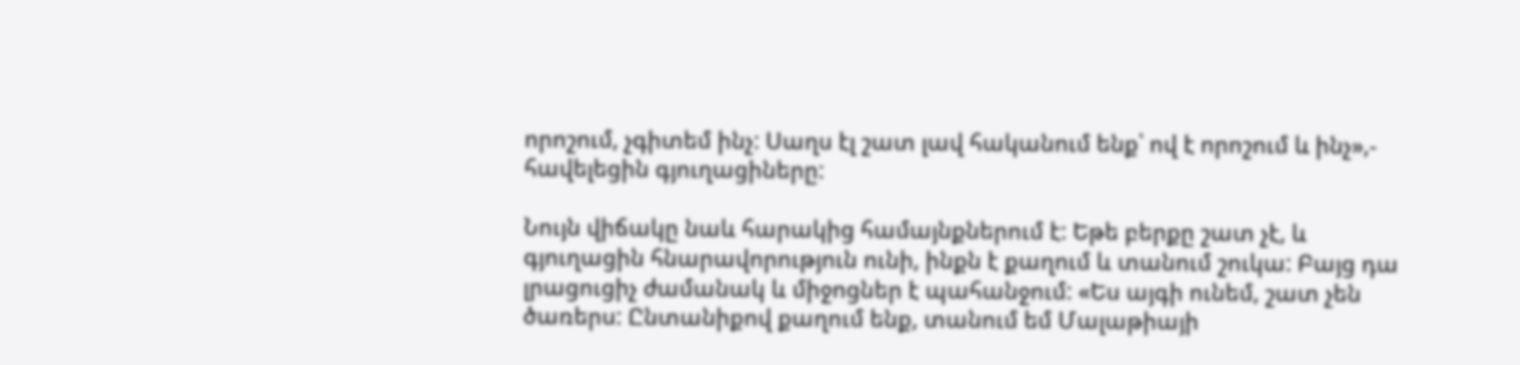որոշում, չգիտեմ ինչ: Սաղս էլ շատ լավ հականում ենք՝ ով է որոշում և ինչ»,- հավելեցին գյուղացիները:

Նույն վիճակը նաև հարակից համայնքներում է: Եթե բերքը շատ չէ, և գյուղացին հնարավորություն ունի, ինքն է քաղում և տանում շուկա: Բայց դա լրացուցիչ ժամանակ և միջոցներ է պահանջում: «Ես այգի ունեմ, շատ չեն ծառերս: Ընտանիքով քաղում ենք, տանում եմ Մալաթիայի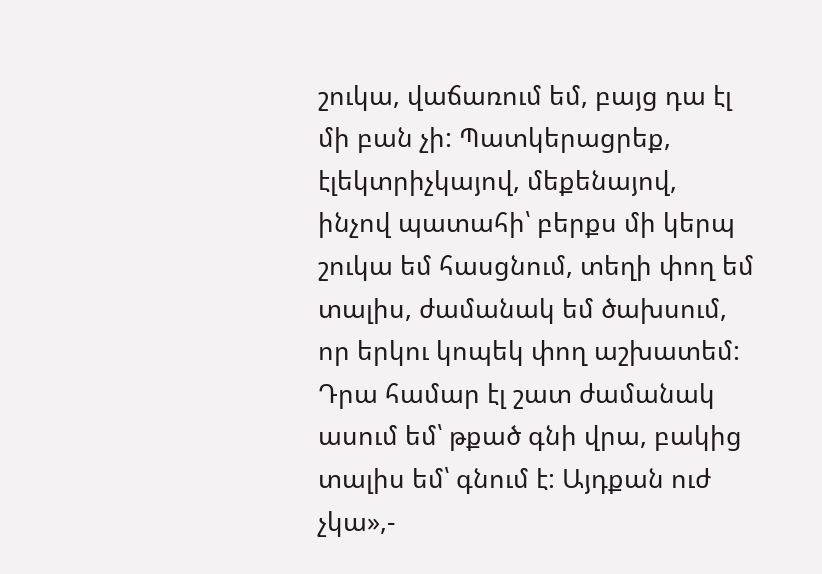շուկա, վաճառում եմ, բայց դա էլ մի բան չի: Պատկերացրեք, էլեկտրիչկայով, մեքենայով, ինչով պատահի՝ բերքս մի կերպ շուկա եմ հասցնում, տեղի փող եմ տալիս, ժամանակ եմ ծախսում, որ երկու կոպեկ փող աշխատեմ: Դրա համար էլ շատ ժամանակ ասում եմ՝ թքած գնի վրա, բակից տալիս եմ՝ գնում է: Այդքան ուժ չկա»,-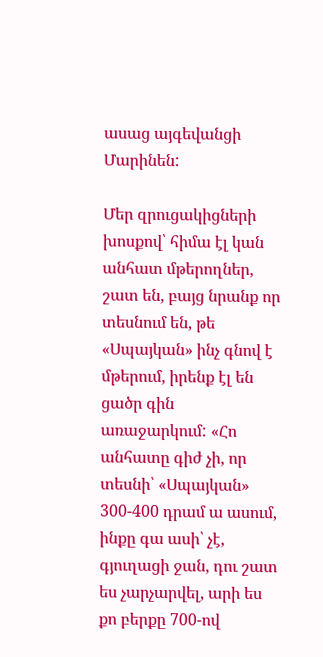ասաց այգեվանցի Մարինեն:

Մեր զրուցակիցների խոսքով՝ հիմա էլ կան անհատ մթերողներ, շատ են, բայց նրանք որ տեսնում են, թե «Սպայկան» ինչ գնով է մթերում, իրենք էլ են ցածր գին առաջարկում: «Հո անհատը գիժ չի, որ տեսնի՝ «Սպայկան» 300-400 դրամ ա ասում, ինքը գա ասի՝ չէ, գյուղացի ջան, դու շատ ես չարչարվել, արի ես քո բերքը 700-ով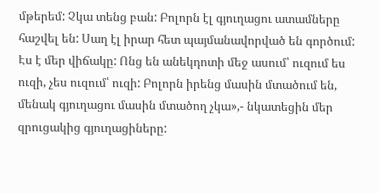մթերեմ: Չկա տենց բան: Բոլորն էլ գյուղացու ատամները հաշվել են: Սաղ էլ իրար հետ պայմանավորված են գործում: Էս է մեր վիճակը: Ոնց են անեկդոտի մեջ ասում՝ ուզում ես ուզի, չես ուզում՝ ուզի: Բոլորն իրենց մասին մտածում են, մենակ գյուղացու մասին մտածող չկա»,- նկատեցին մեր զրուցակից գյուղացիները: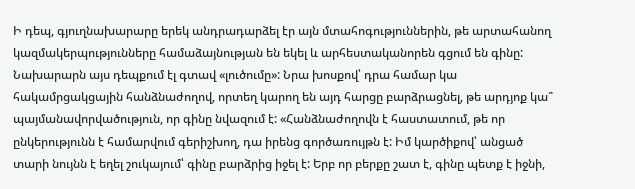Ի դեպ, գյուղնախարարը երեկ անդրադարձել էր այն մտահոգություններին, թե արտահանող կազմակերպությունները համաձայնության են եկել և արհեստականորեն գցում են գինը: Նախարարն այս դեպքում էլ գտավ «լուծումը»: Նրա խոսքով՝ դրա համար կա հակամրցակցային հանձնաժողով, որտեղ կարող են այդ հարցը բարձրացնել, թե արդյոք կա՞ պայմանավորվածություն, որ գինը նվազում է: «Հանձնաժողովն է հաստատում, թե որ ընկերությունն է համարվում գերիշխող, դա իրենց գործառույթն է: Իմ կարծիքով՝ անցած տարի նույնն է եղել շուկայում՝ գինը բարձրից իջել է: Երբ որ բերքը շատ է, գինը պետք է իջնի,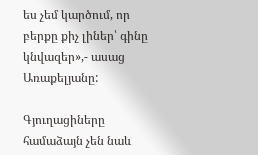ես չեմ կարծում, որ բերքը քիչ լիներ՝ գինը կնվազեր»,- ասաց Առաքելյանը:

Գյուղացիները համաձայն չեն նաև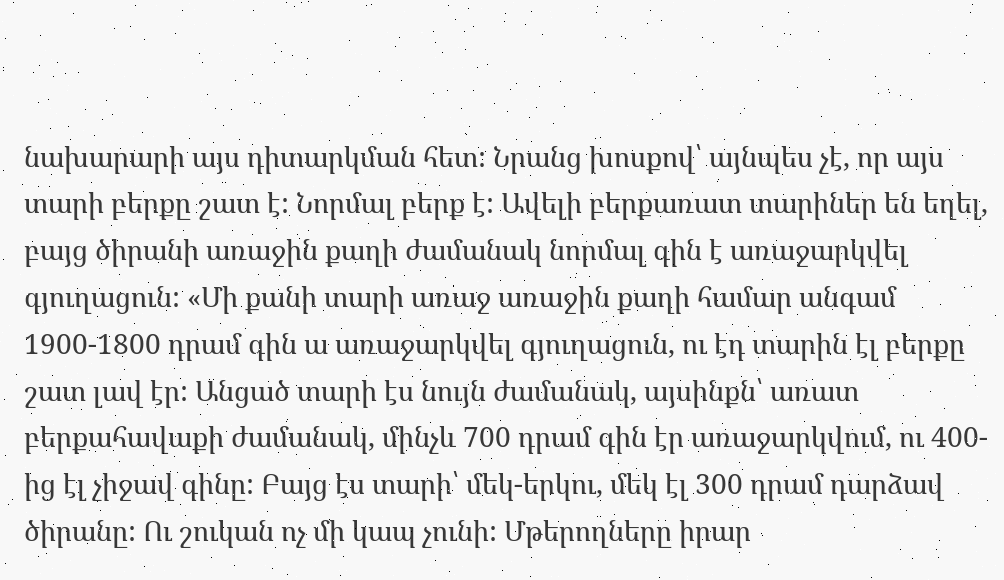նախարարի այս դիտարկման հետ: Նրանց խոսքով՝ այնպես չէ, որ այս տարի բերքը շատ է: Նորմալ բերք է: Ավելի բերքառատ տարիներ են եղել, բայց ծիրանի առաջին քաղի ժամանակ նորմալ գին է առաջարկվել գյուղացուն: «Մի քանի տարի առաջ առաջին քաղի համար անգամ 1900-1800 դրամ գին ա առաջարկվել գյուղացուն, ու էդ տարին էլ բերքը շատ լավ էր: Անցած տարի էս նույն ժամանակ, այսինքն՝ առատ բերքահավաքի ժամանակ, մինչև 700 դրամ գին էր առաջարկվում, ու 400-ից էլ չիջավ գինը: Բայց էս տարի՝ մեկ-երկու, մեկ էլ 300 դրամ դարձավ ծիրանը: Ու շուկան ոչ մի կապ չունի: Մթերողները իրար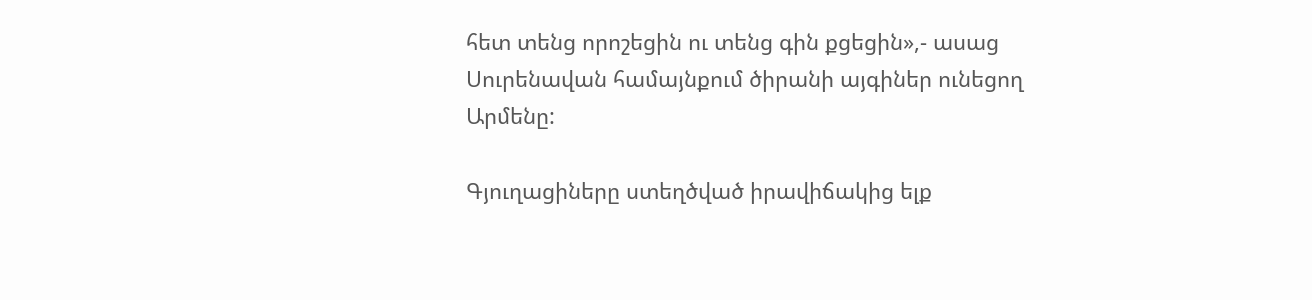հետ տենց որոշեցին ու տենց գին քցեցին»,- ասաց Սուրենավան համայնքում ծիրանի այգիներ ունեցող Արմենը:

Գյուղացիները ստեղծված իրավիճակից ելք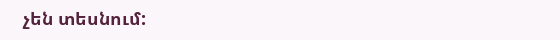չեն տեսնում: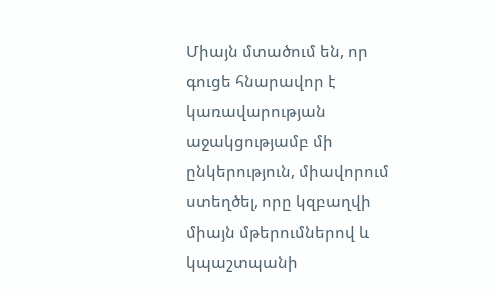Միայն մտածում են, որ գուցե հնարավոր է կառավարության աջակցությամբ մի ընկերություն, միավորում ստեղծել, որը կզբաղվի միայն մթերումներով և կպաշտպանի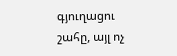գյուղացու շահը, այլ ոչ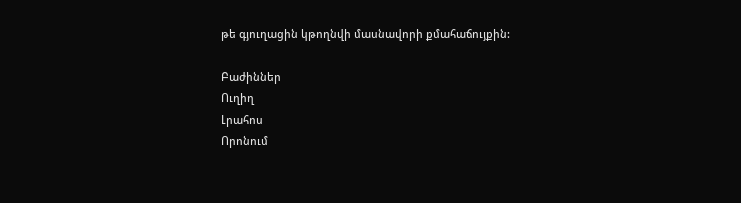թե գյուղացին կթողնվի մասնավորի քմահաճույքին:

Բաժիններ
Ուղիղ
Լրահոս
Որոնում